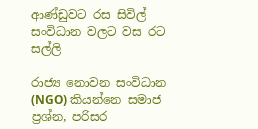ආණ්ඩුවට රස සිවිල් සංවිධාන වලට වස රට සල්ලි

රාජ්‍ය නොවන සංවිධාන (NGO) කියන්නෙ සමාජ ප්‍රශ්න, පරිසර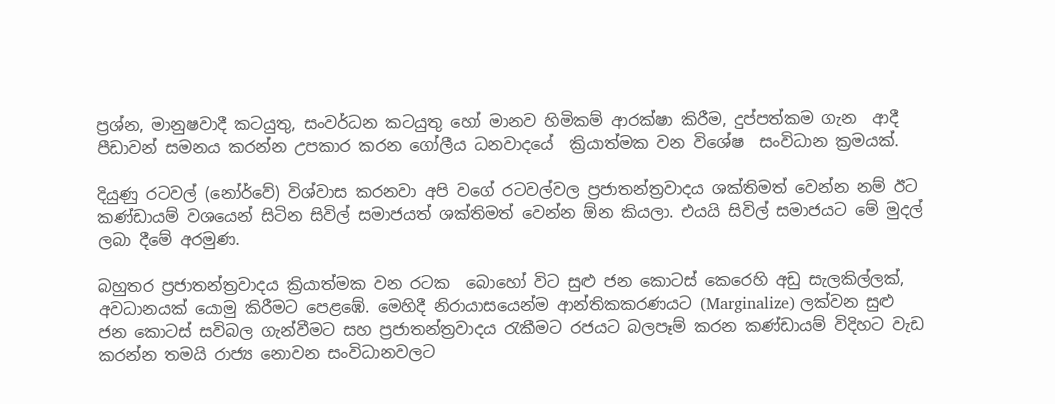ප්‍රශ්න, මානුෂවාදී කටයුතු, සංවර්ධන කටයුතු හෝ මානව හිමිකම් ආරක්ෂා කිරීම, දුප්පත්කම ගැන  ආදී  පීඩාවන් සමනය කරන්න උපකාර කරන ගෝලීය ධනවාදයේ  ක්‍රියාත්මක වන විශේෂ  සංවිධාන ක්‍රමයක්.

දියුණු රටවල් (නෝර්වේ) විශ්වාස කරනවා අපි වගේ රටවල්වල ප්‍රජාතන්ත්‍රවාදය ශක්තිමත් වෙන්න නම් ඊට කණ්ඩායම් වශයෙන් සිටින සිවිල් සමාජයත් ශක්තිමත් වෙන්න ඕන කියලා. එයයි සිවිල් සමාජයට මේ මුදල් ලබා දීමේ අරමුණ.

බහුතර ප්‍රජාතන්ත්‍රවාදය ක්‍රියාත්මක වන රටක  බොහෝ විට සුළු ජන කොටස් කෙරෙහි අඩු සැලකිල්ලක්, අවධානයක් යොමු කිරීමට පෙළඹේ. මෙහිදී නිරායාසයෙන්ම ආන්තිකකරණයට (Marginalize) ලක්වන සුළු ජන කොටස් සවිබල ගැන්වීමට සහ ප්‍රජාතන්ත්‍රවාදය රැකීමට රජයට බලපෑම් කරන කණ්ඩායම් විදිහට වැඩ කරන්න තමයි රාජ්‍ය නොවන සංවිධානවලට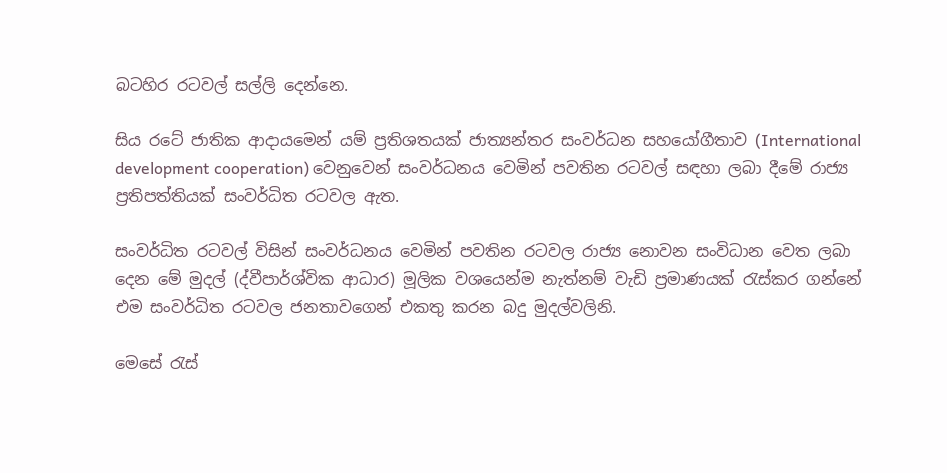බටහිර රටවල් සල්ලි දෙන්නෙ.

සිය රටේ ජාතික ආදායමෙන් යම් ප්‍රතිශතයක් ජාත්‍යන්තර සංවර්ධන සහයෝගීතාව (International development cooperation) වෙනුවෙන් සංවර්ධනය වෙමින් පවතින රටවල් සඳහා ලබා දීමේ රාජ්‍ය ප්‍රතිපත්තියක් සංවර්ධිත රටවල ඇත.

සංවර්ධිත රටවල් විසින් සංවර්ධනය වෙමින් පවතින රටවල රාජ්‍ය නොවන සංවිධාන වෙත ලබා දෙන මේ මුදල් (ද්වීපාර්ශ්වික ආධාර) මූලික වශයෙන්ම නැත්නම් වැඩි ප්‍රමාණයක් රැස්කර ගන්නේ එම සංවර්ධිත රටවල ජනතාවගෙන් එකතු කරන බදු මුදල්වලිනි.

මෙසේ රැස්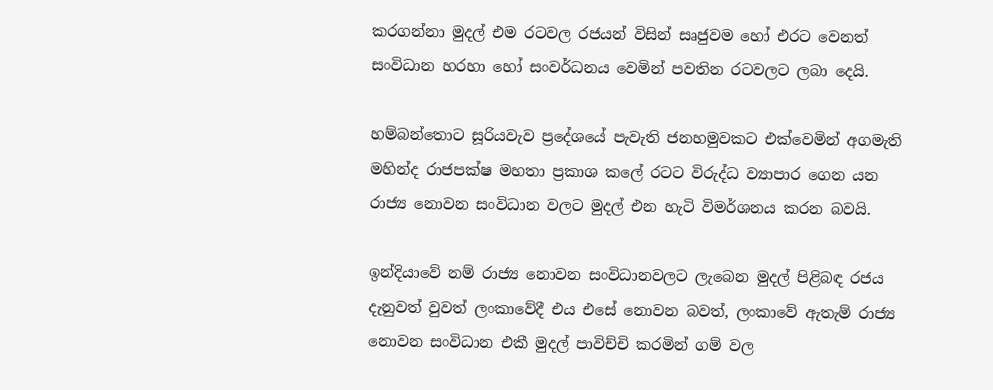කරගන්නා මුදල් එම රටවල රජයන් විසින් සෘජුවම හෝ එරට වෙනත් සංවිධාන හරහා හෝ සංවර්ධනය වෙමින් පවතින රටවලට ලබා දෙයි.

හම්බන්තොට සූරියවැව ප්‍රදේශයේ පැවැති ජනහමුවකට එක්වෙමින් අගමැති මහින්ද රාජපක්ෂ මහතා ප්‍රකාශ කලේ රටට විරුද්ධ ව්‍යාපාර ගෙන යන රාජ්‍ය නොවන සංවිධාන වලට මුදල් එන හැටි විමර්ශනය කරන බවයි.

ඉන්දියාවේ නම් රාජ්‍ය නොවන සංවිධානවලට ලැබෙන මුදල් පිළිබඳ රජය දැනුවත් වුවත් ලංකාවේදී එය එසේ නොවන බවත්, ලංකාවේ ඇතැම් රාජ්‍ය නොවන සංවිධාන එකී මුදල් පාවිච්චි කරමින් ගම් වල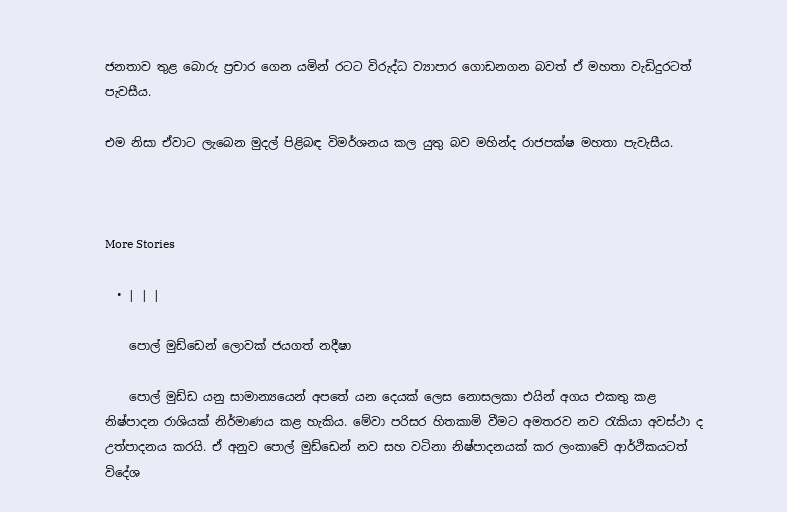ජනතාව තුළ බොරු ප්‍රචාර ගෙන යමින් රටට විරුද්ධ ව්‍යාපාර ගොඩනගන බවත් ඒ මහතා වැඩිදුරටත් පැවසීය.

එම නිසා ඒවාට ලැබෙන මුදල් පිළිබඳ විමර්ශනය කල යුතු බව මහින්ද රාජපක්ෂ මහතා පැවැසීය.



More Stories

  • | | |

    පොල් මුඩ්ඩෙන් ලොවක් ජයගත් නදීෂා

    පොල් මුඩ්ඩ යනු සාමාන්‍යයෙන් අපතේ යන දෙයක් ලෙස නොසලකා එයින් අගය එකතු කළ නිෂ්පාදන රාශියක් නිර්මාණය කළ හැකිය. මේවා පරිසර හිතකාමි වීමට අමතරව නව රැකියා අවස්ථා ද උත්පාදනය කරයි. ඒ අනුව පොල් මුඩ්ඩෙන් නව සහ වටිනා නිෂ්පාදනයක් කර ලංකාවේ ආර්ථිකයටත් විදේශ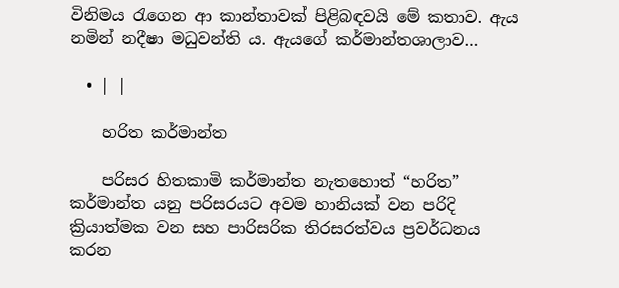විනිමය රැගෙන ආ කාන්තාවක් පිළිබඳවයි මේ කතාව. ඇය නමින් නදීෂා මධුවන්ති ය. ඇයගේ කර්මාන්තශාලාව…

  • | |

    හරිත කර්මාන්ත

    පරිසර හිතකාමි කර්මාන්ත නැතහොත් “හරිත” කර්මාන්ත යනු පරිසරයට අවම හානියක් වන පරිදි ක්‍රියාත්මක වන සහ පාරිසරික තිරසරත්වය ප්‍රවර්ධනය කරන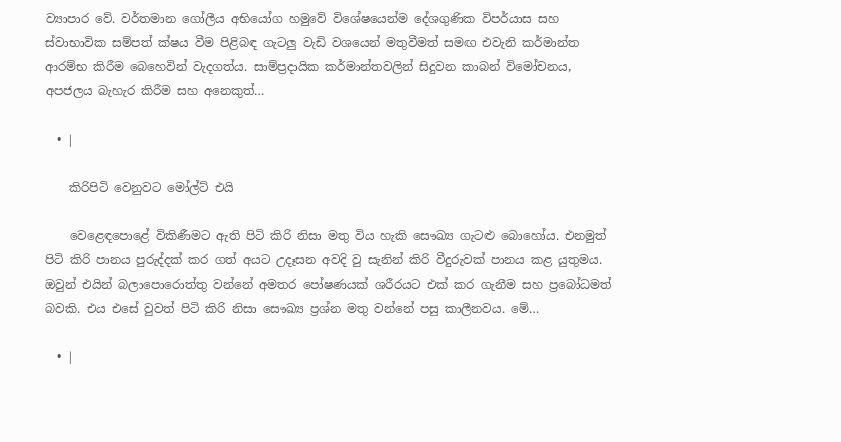ව්‍යාපාර වේ. වර්තමාන ගෝලීය අභියෝග හමුවේ විශේෂයෙන්ම දේශගුණික විපර්යාස සහ ස්වාභාවික සම්පත් ක්ෂය වීම පිළිබඳ ගැටලු වැඩි වශයෙන් මතුවීමත් සමඟ එවැනි කර්මාන්ත ආරම්භ කිරීම බෙහෙවින් වැදගත්ය. සාම්ප්‍රදායික කර්මාන්තවලින් සිදුවන කාබන් විමෝචනය, අපජලය බැහැර කිරීම සහ අනෙකුත්…

  • |

    කිරිපිටි වෙනුවට මෝල්ට් එයි

    වෙළෙඳපොළේ විකිණීමට ඇති පිටි කිරි නිසා මතු විය හැකි සෞඛ්‍ය ගැටළු බොහෝය. එනමුත් පිටි කිරි පානය පුරුද්දක් කර ගත් අයට උදෑසන අවදි වු සැනින් කිරි වීදුරුවක් පානය කළ යුතුමය. ඔවුන් එයින් බලාපොරොත්තු වන්නේ අමතර පෝෂණයක් ශරීරයට එක් කර ගැනීම සහ ප්‍රබෝධමත් බවකි. එය එසේ වුවත් පිටි කිරි නිසා සෞඛ්‍ය ප්‍රශ්න මතු වන්නේ පසු කාලීනවය. මේ…

  • |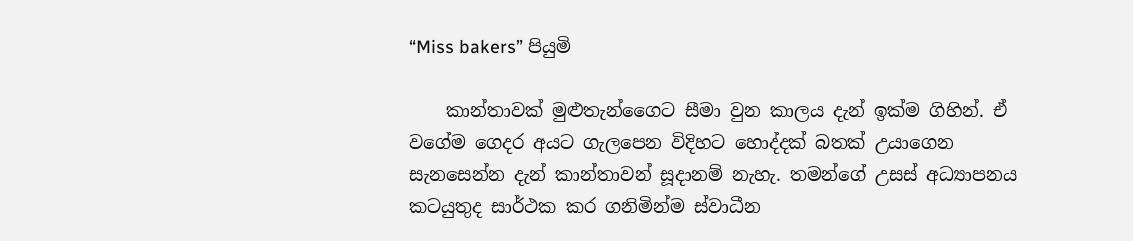“Miss bakers” පියුමි

    කාන්තාවක් මුළුතැන්ගෛට සීමා වුන කාලය දැන් ඉක්ම ගිහින්. ඒ වගේම ගෙදර අයට ගැලපෙන විදිහට හොද්දක් බතක් උයාගෙන සැනසෙන්න දැන් කාන්තාවන් සූදානම් නැහැ. තමන්ගේ උසස් අධ්‍යාපනය කටයුතුද සාර්ථක කර ගනිමින්ම ස්වාධීන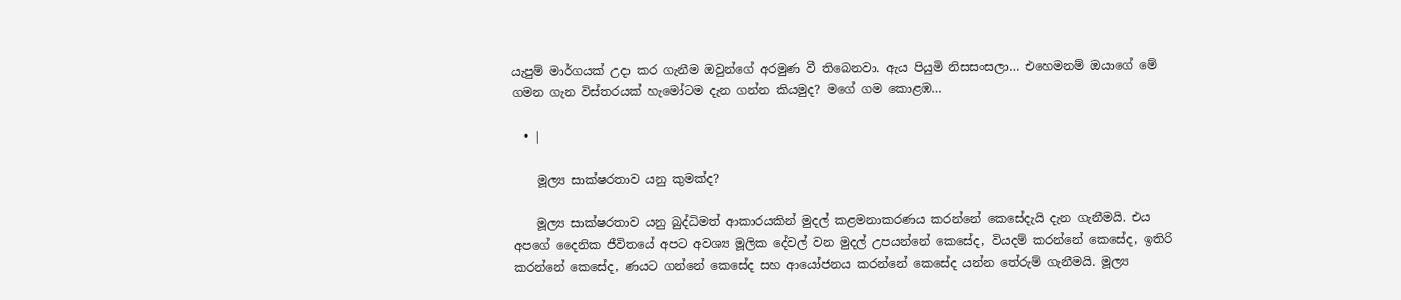යැපුම් මාර්ගයක් උදා කර ගැනීම ඔවුන්ගේ අරමුණ වී තිබෙනවා. ඇය පියුමි නිසසංසලා… එහෙමනම් ඔයාගේ මේ ගමන ගැන විස්තරයක් හැමෝටම දැන ගන්න කියමුද? මගේ ගම කොළඹ…

  • |

    මූල්‍ය සාක්ෂරතාව යනු කුමක්ද?

    මූල්‍ය සාක්ෂරතාව යනු බුද්ධිමත් ආකාරයකින් මුදල් කළමනාකරණය කරන්නේ කෙසේදැයි දැන ගැනීමයි. එය අපගේ දෛනික ජීවිතයේ අපට අවශ්‍ය මූලික දේවල් වන මුදල් උපයන්නේ කෙසේද, වියදම් කරන්නේ කෙසේද, ඉතිරි කරන්නේ කෙසේද, ණයට ගන්නේ කෙසේද සහ ආයෝජනය කරන්නේ කෙසේද යන්න තේරුම් ගැනීමයි. මූල්‍ය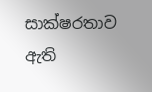සාක්ෂරතාව ඇති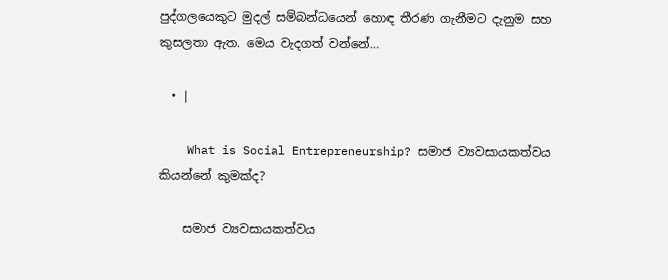පුද්ගලයෙකුට මුදල් සම්බන්ධයෙන් හොඳ තීරණ ගැනීමට දැනුම සහ කුසලතා ඇත. මෙය වැදගත් වන්නේ…

  • |

    What is Social Entrepreneurship? සමාජ ව්‍යවසායකත්වය කියන්නේ කුමක්ද?

    සමාජ ව්‍යවසායකත්වය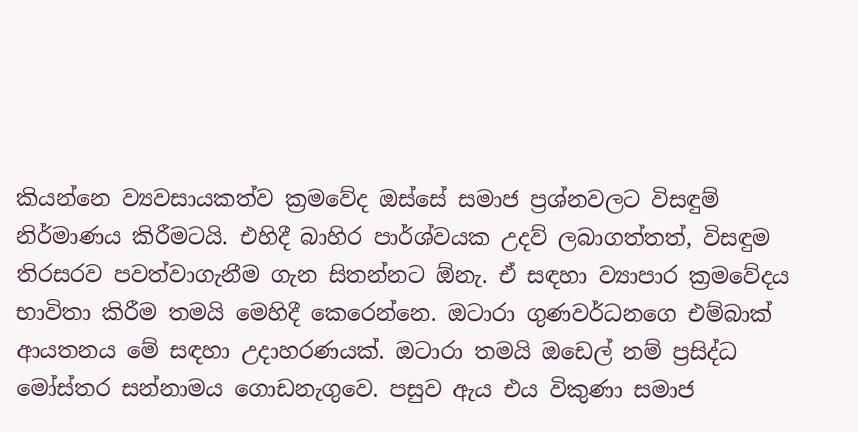කියන්නෙ ව්‍යවසායකත්ව ක්‍රමවේද ඔස්සේ සමාජ ප්‍රශ්නවලට විසඳුම් නිර්මාණය කිරීමටයි. එහිදී බාහිර පාර්ශ්වයක උදව් ලබාගත්තත්, විසඳුම තිරසරව පවත්වාගැනීම ගැන සිතන්නට ඕනැ. ඒ සඳහා ව්‍යාපාර ක්‍රමවේදය භාවිතා කිරීම තමයි මෙහිදී කෙරෙන්නෙ. ඔටාරා ගුණවර්ධනගෙ එම්බාක් ආයතනය මේ සඳහා උදාහරණයක්. ඔටාරා තමයි ඔඩෙල් නම් ප්‍රසිද්ධ මෝස්තර සන්නාමය ගොඩනැගුවෙ. පසුව ඇය එය විකුණා සමාජ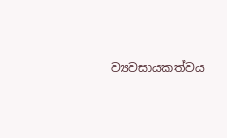ව්‍යවසායකත්වය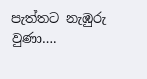පැත්තට නැඹුරු වුණා….